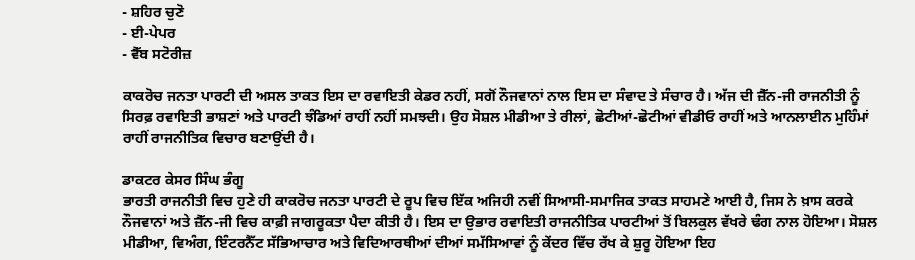- ਸ਼ਹਿਰ ਚੁਣੋ
- ਈ-ਪੇਪਰ
- ਵੈੱਬ ਸਟੋਰੀਜ਼

ਕਾਕਰੋਚ ਜਨਤਾ ਪਾਰਟੀ ਦੀ ਅਸਲ ਤਾਕਤ ਇਸ ਦਾ ਰਵਾਇਤੀ ਕੇਡਰ ਨਹੀਂ, ਸਗੋਂ ਨੌਜਵਾਨਾਂ ਨਾਲ ਇਸ ਦਾ ਸੰਵਾਦ ਤੇ ਸੰਚਾਰ ਹੈ। ਅੱਜ ਦੀ ਜ਼ੈੱਨ-ਜੀ ਰਾਜਨੀਤੀ ਨੂੰ ਸਿਰਫ਼ ਰਵਾਇਤੀ ਭਾਸ਼ਣਾਂ ਅਤੇ ਪਾਰਟੀ ਝੰਡਿਆਂ ਰਾਹੀਂ ਨਹੀਂ ਸਮਝਦੀ। ਉਹ ਸੋਸ਼ਲ ਮੀਡੀਆ ਤੇ ਰੀਲਾਂ, ਛੋਟੀਆਂ-ਛੋਟੀਆਂ ਵੀਡੀਓ ਰਾਹੀਂ ਅਤੇ ਆਨਲਾਈਨ ਮੁਹਿੰਮਾਂ ਰਾਹੀਂ ਰਾਜਨੀਤਿਕ ਵਿਚਾਰ ਬਣਾਉਂਦੀ ਹੈ।

ਡਾਕਟਰ ਕੇਸਰ ਸਿੰਘ ਭੰਗੂ
ਭਾਰਤੀ ਰਾਜਨੀਤੀ ਵਿਚ ਹੁਣੇ ਹੀ ਕਾਕਰੋਚ ਜਨਤਾ ਪਾਰਟੀ ਦੇ ਰੂਪ ਵਿਚ ਇੱਕ ਅਜਿਹੀ ਨਵੀਂ ਸਿਆਸੀ-ਸਮਾਜਿਕ ਤਾਕਤ ਸਾਹਮਣੇ ਆਈ ਹੈ, ਜਿਸ ਨੇ ਖ਼ਾਸ ਕਰਕੇ ਨੌਜਵਾਨਾਂ ਅਤੇ ਜ਼ੈੱਨ-ਜੀ ਵਿਚ ਕਾਫ਼ੀ ਜਾਗਰੂਕਤਾ ਪੈਦਾ ਕੀਤੀ ਹੈ। ਇਸ ਦਾ ਉਭਾਰ ਰਵਾਇਤੀ ਰਾਜਨੀਤਿਕ ਪਾਰਟੀਆਂ ਤੋਂ ਬਿਲਕੁਲ ਵੱਖਰੇ ਢੰਗ ਨਾਲ ਹੋਇਆ। ਸੋਸ਼ਲ ਮੀਡੀਆ, ਵਿਅੰਗ, ਇੰਟਰਨੈੱਟ ਸੱਭਿਆਚਾਰ ਅਤੇ ਵਿਦਿਆਰਥੀਆਂ ਦੀਆਂ ਸਮੱਸਿਆਵਾਂ ਨੂੰ ਕੇਂਦਰ ਵਿੱਚ ਰੱਖ ਕੇ ਸ਼ੁਰੂ ਹੋਇਆ ਇਹ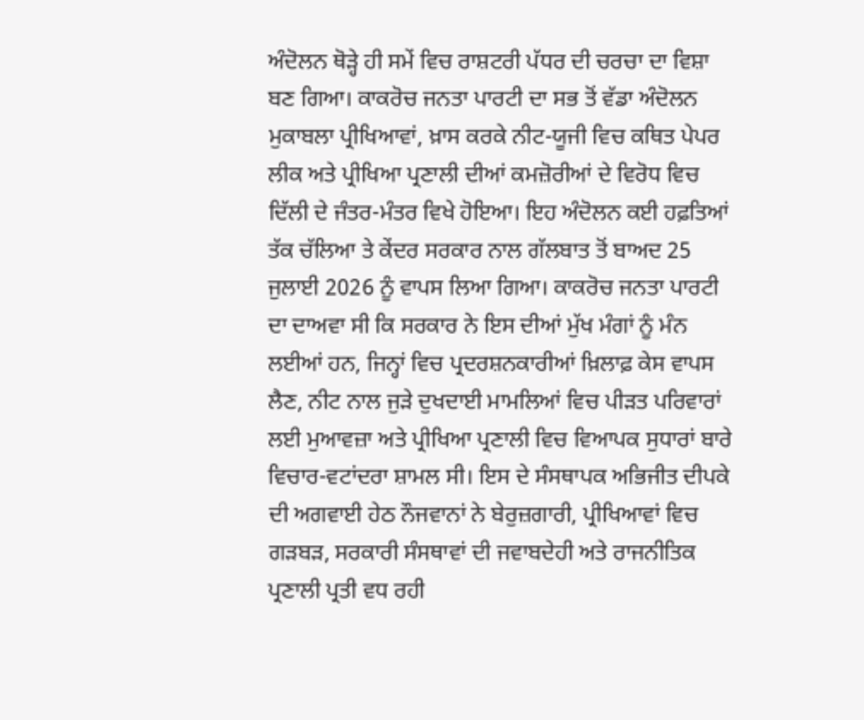ਅੰਦੋਲਨ ਥੋੜ੍ਹੇ ਹੀ ਸਮੇਂ ਵਿਚ ਰਾਸ਼ਟਰੀ ਪੱਧਰ ਦੀ ਚਰਚਾ ਦਾ ਵਿਸ਼ਾ ਬਣ ਗਿਆ। ਕਾਕਰੋਚ ਜਨਤਾ ਪਾਰਟੀ ਦਾ ਸਭ ਤੋਂ ਵੱਡਾ ਅੰਦੋਲਨ ਮੁਕਾਬਲਾ ਪ੍ਰੀਖਿਆਵਾਂ, ਖ਼ਾਸ ਕਰਕੇ ਨੀਟ-ਯੂਜੀ ਵਿਚ ਕਥਿਤ ਪੇਪਰ ਲੀਕ ਅਤੇ ਪ੍ਰੀਖਿਆ ਪ੍ਰਣਾਲੀ ਦੀਆਂ ਕਮਜ਼ੋਰੀਆਂ ਦੇ ਵਿਰੋਧ ਵਿਚ ਦਿੱਲੀ ਦੇ ਜੰਤਰ-ਮੰਤਰ ਵਿਖੇ ਹੋਇਆ। ਇਹ ਅੰਦੋਲਨ ਕਈ ਹਫ਼ਤਿਆਂ ਤੱਕ ਚੱਲਿਆ ਤੇ ਕੇਂਦਰ ਸਰਕਾਰ ਨਾਲ ਗੱਲਬਾਤ ਤੋਂ ਬਾਅਦ 25 ਜੁਲਾਈ 2026 ਨੂੰ ਵਾਪਸ ਲਿਆ ਗਿਆ। ਕਾਕਰੋਚ ਜਨਤਾ ਪਾਰਟੀ ਦਾ ਦਾਅਵਾ ਸੀ ਕਿ ਸਰਕਾਰ ਨੇ ਇਸ ਦੀਆਂ ਮੁੱਖ ਮੰਗਾਂ ਨੂੰ ਮੰਨ ਲਈਆਂ ਹਨ, ਜਿਨ੍ਹਾਂ ਵਿਚ ਪ੍ਰਦਰਸ਼ਨਕਾਰੀਆਂ ਖ਼ਿਲਾਫ਼ ਕੇਸ ਵਾਪਸ ਲੈਣ, ਨੀਟ ਨਾਲ ਜੁੜੇ ਦੁਖਦਾਈ ਮਾਮਲਿਆਂ ਵਿਚ ਪੀੜਤ ਪਰਿਵਾਰਾਂ ਲਈ ਮੁਆਵਜ਼ਾ ਅਤੇ ਪ੍ਰੀਖਿਆ ਪ੍ਰਣਾਲੀ ਵਿਚ ਵਿਆਪਕ ਸੁਧਾਰਾਂ ਬਾਰੇ ਵਿਚਾਰ-ਵਟਾਂਦਰਾ ਸ਼ਾਮਲ ਸੀ। ਇਸ ਦੇ ਸੰਸਥਾਪਕ ਅਭਿਜੀਤ ਦੀਪਕੇ ਦੀ ਅਗਵਾਈ ਹੇਠ ਨੌਜਵਾਨਾਂ ਨੇ ਬੇਰੁਜ਼ਗਾਰੀ, ਪ੍ਰੀਖਿਆਵਾਂ ਵਿਚ ਗੜਬੜ, ਸਰਕਾਰੀ ਸੰਸਥਾਵਾਂ ਦੀ ਜਵਾਬਦੇਹੀ ਅਤੇ ਰਾਜਨੀਤਿਕ ਪ੍ਰਣਾਲੀ ਪ੍ਰਤੀ ਵਧ ਰਹੀ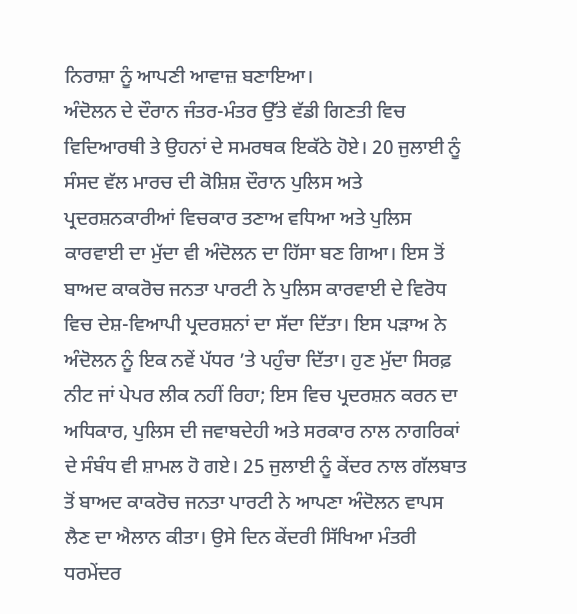ਨਿਰਾਸ਼ਾ ਨੂੰ ਆਪਣੀ ਆਵਾਜ਼ ਬਣਾਇਆ।
ਅੰਦੋਲਨ ਦੇ ਦੌਰਾਨ ਜੰਤਰ-ਮੰਤਰ ਉੱਤੇ ਵੱਡੀ ਗਿਣਤੀ ਵਿਚ ਵਿਦਿਆਰਥੀ ਤੇ ਉਹਨਾਂ ਦੇ ਸਮਰਥਕ ਇਕੱਠੇ ਹੋਏ। 20 ਜੁਲਾਈ ਨੂੰ ਸੰਸਦ ਵੱਲ ਮਾਰਚ ਦੀ ਕੋਸ਼ਿਸ਼ ਦੌਰਾਨ ਪੁਲਿਸ ਅਤੇ ਪ੍ਰਦਰਸ਼ਨਕਾਰੀਆਂ ਵਿਚਕਾਰ ਤਣਾਅ ਵਧਿਆ ਅਤੇ ਪੁਲਿਸ ਕਾਰਵਾਈ ਦਾ ਮੁੱਦਾ ਵੀ ਅੰਦੋਲਨ ਦਾ ਹਿੱਸਾ ਬਣ ਗਿਆ। ਇਸ ਤੋਂ ਬਾਅਦ ਕਾਕਰੋਚ ਜਨਤਾ ਪਾਰਟੀ ਨੇ ਪੁਲਿਸ ਕਾਰਵਾਈ ਦੇ ਵਿਰੋਧ ਵਿਚ ਦੇਸ਼-ਵਿਆਪੀ ਪ੍ਰਦਰਸ਼ਨਾਂ ਦਾ ਸੱਦਾ ਦਿੱਤਾ। ਇਸ ਪੜਾਅ ਨੇ ਅੰਦੋਲਨ ਨੂੰ ਇਕ ਨਵੇਂ ਪੱਧਰ ’ਤੇ ਪਹੁੰਚਾ ਦਿੱਤਾ। ਹੁਣ ਮੁੱਦਾ ਸਿਰਫ਼ ਨੀਟ ਜਾਂ ਪੇਪਰ ਲੀਕ ਨਹੀਂ ਰਿਹਾ; ਇਸ ਵਿਚ ਪ੍ਰਦਰਸ਼ਨ ਕਰਨ ਦਾ ਅਧਿਕਾਰ, ਪੁਲਿਸ ਦੀ ਜਵਾਬਦੇਹੀ ਅਤੇ ਸਰਕਾਰ ਨਾਲ ਨਾਗਰਿਕਾਂ ਦੇ ਸੰਬੰਧ ਵੀ ਸ਼ਾਮਲ ਹੋ ਗਏ। 25 ਜੁਲਾਈ ਨੂੰ ਕੇਂਦਰ ਨਾਲ ਗੱਲਬਾਤ ਤੋਂ ਬਾਅਦ ਕਾਕਰੋਚ ਜਨਤਾ ਪਾਰਟੀ ਨੇ ਆਪਣਾ ਅੰਦੋਲਨ ਵਾਪਸ ਲੈਣ ਦਾ ਐਲਾਨ ਕੀਤਾ। ਉਸੇ ਦਿਨ ਕੇਂਦਰੀ ਸਿੱਖਿਆ ਮੰਤਰੀ ਧਰਮੇਂਦਰ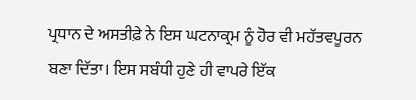ਪ੍ਰਧਾਨ ਦੇ ਅਸਤੀਫ਼ੇ ਨੇ ਇਸ ਘਟਨਾਕ੍ਰਮ ਨੂੰ ਹੋਰ ਵੀ ਮਹੱਤਵਪੂਰਨ ਬਣਾ ਦਿੱਤਾ। ਇਸ ਸਬੰਧੀ ਹੁਣੇ ਹੀ ਵਾਪਰੇ ਇੱਕ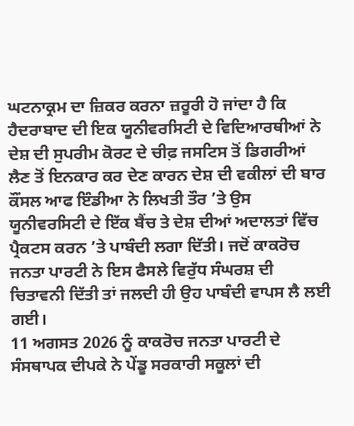ਘਟਨਾਕ੍ਰਮ ਦਾ ਜ਼ਿਕਰ ਕਰਨਾ ਜ਼ਰੂਰੀ ਹੋ ਜਾਂਦਾ ਹੈ ਕਿ ਹੈਦਰਾਬਾਦ ਦੀ ਇਕ ਯੂਨੀਵਰਸਿਟੀ ਦੇ ਵਿਦਿਆਰਥੀਆਂ ਨੇ ਦੇਸ਼ ਦੀ ਸੁਪਰੀਮ ਕੋਰਟ ਦੇ ਚੀਫ਼ ਜਸਟਿਸ ਤੋਂ ਡਿਗਰੀਆਂ ਲੈਣ ਤੋਂ ਇਨਕਾਰ ਕਰ ਦੇਣ ਕਾਰਨ ਦੇਸ਼ ਦੀ ਵਕੀਲਾਂ ਦੀ ਬਾਰ ਕੌਂਸਲ ਆਫ ਇੰਡੀਆ ਨੇ ਲਿਖਤੀ ਤੌਰ ’ਤੇ ਉਸ ਯੂਨੀਵਰਸਿਟੀ ਦੇ ਇੱਕ ਬੈਂਚ ਤੇ ਦੇਸ਼ ਦੀਆਂ ਅਦਾਲਤਾਂ ਵਿੱਚ ਪ੍ਰੈਕਟਸ ਕਰਨ ’ਤੇ ਪਾਬੰਦੀ ਲਗਾ ਦਿੱਤੀ। ਜਦੋਂ ਕਾਕਰੋਚ ਜਨਤਾ ਪਾਰਟੀ ਨੇ ਇਸ ਫੈਸਲੇ ਵਿਰੁੱਧ ਸੰਘਰਸ਼ ਦੀ ਚਿਤਾਵਨੀ ਦਿੱਤੀ ਤਾਂ ਜਲਦੀ ਹੀ ਉਹ ਪਾਬੰਦੀ ਵਾਪਸ ਲੈ ਲਈ ਗਈ।
11 ਅਗਸਤ 2026 ਨੂੰ ਕਾਕਰੋਚ ਜਨਤਾ ਪਾਰਟੀ ਦੇ ਸੰਸਥਾਪਕ ਦੀਪਕੇ ਨੇ ਪੇਂਡੂ ਸਰਕਾਰੀ ਸਕੂਲਾਂ ਦੀ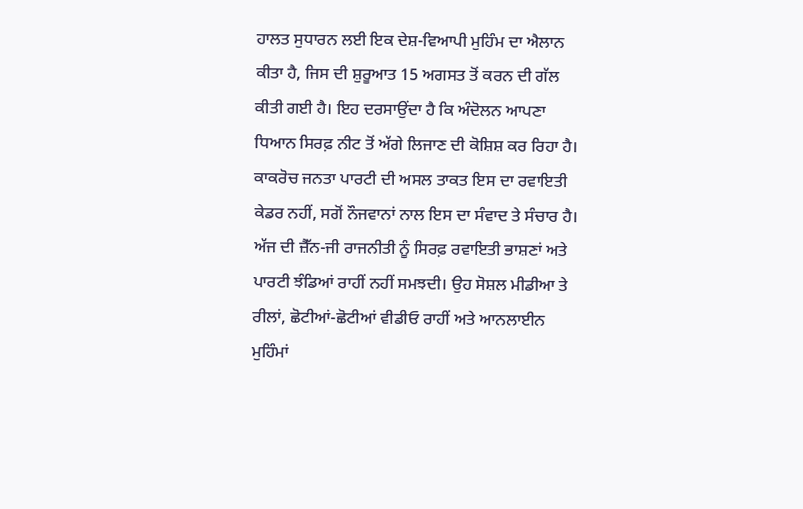ਹਾਲਤ ਸੁਧਾਰਨ ਲਈ ਇਕ ਦੇਸ਼-ਵਿਆਪੀ ਮੁਹਿੰਮ ਦਾ ਐਲਾਨ ਕੀਤਾ ਹੈ, ਜਿਸ ਦੀ ਸ਼ੁਰੂਆਤ 15 ਅਗਸਤ ਤੋਂ ਕਰਨ ਦੀ ਗੱਲ ਕੀਤੀ ਗਈ ਹੈ। ਇਹ ਦਰਸਾਉਂਦਾ ਹੈ ਕਿ ਅੰਦੋਲਨ ਆਪਣਾ ਧਿਆਨ ਸਿਰਫ਼ ਨੀਟ ਤੋਂ ਅੱਗੇ ਲਿਜਾਣ ਦੀ ਕੋਸ਼ਿਸ਼ ਕਰ ਰਿਹਾ ਹੈ। ਕਾਕਰੋਚ ਜਨਤਾ ਪਾਰਟੀ ਦੀ ਅਸਲ ਤਾਕਤ ਇਸ ਦਾ ਰਵਾਇਤੀ ਕੇਡਰ ਨਹੀਂ, ਸਗੋਂ ਨੌਜਵਾਨਾਂ ਨਾਲ ਇਸ ਦਾ ਸੰਵਾਦ ਤੇ ਸੰਚਾਰ ਹੈ। ਅੱਜ ਦੀ ਜ਼ੈੱਨ-ਜੀ ਰਾਜਨੀਤੀ ਨੂੰ ਸਿਰਫ਼ ਰਵਾਇਤੀ ਭਾਸ਼ਣਾਂ ਅਤੇ ਪਾਰਟੀ ਝੰਡਿਆਂ ਰਾਹੀਂ ਨਹੀਂ ਸਮਝਦੀ। ਉਹ ਸੋਸ਼ਲ ਮੀਡੀਆ ਤੇ ਰੀਲਾਂ, ਛੋਟੀਆਂ-ਛੋਟੀਆਂ ਵੀਡੀਓ ਰਾਹੀਂ ਅਤੇ ਆਨਲਾਈਨ ਮੁਹਿੰਮਾਂ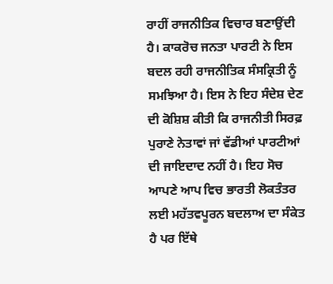ਰਾਹੀਂ ਰਾਜਨੀਤਿਕ ਵਿਚਾਰ ਬਣਾਉਂਦੀ ਹੈ। ਕਾਕਰੋਚ ਜਨਤਾ ਪਾਰਟੀ ਨੇ ਇਸ ਬਦਲ ਰਹੀ ਰਾਜਨੀਤਿਕ ਸੰਸਕ੍ਰਿਤੀ ਨੂੰ ਸਮਝਿਆ ਹੈ। ਇਸ ਨੇ ਇਹ ਸੰਦੇਸ਼ ਦੇਣ ਦੀ ਕੋਸ਼ਿਸ਼ ਕੀਤੀ ਕਿ ਰਾਜਨੀਤੀ ਸਿਰਫ਼ ਪੁਰਾਣੇ ਨੇਤਾਵਾਂ ਜਾਂ ਵੱਡੀਆਂ ਪਾਰਟੀਆਂ ਦੀ ਜਾਇਦਾਦ ਨਹੀਂ ਹੈ। ਇਹ ਸੋਚ ਆਪਣੇ ਆਪ ਵਿਚ ਭਾਰਤੀ ਲੋਕਤੰਤਰ ਲਈ ਮਹੱਤਵਪੂਰਨ ਬਦਲਾਅ ਦਾ ਸੰਕੇਤ ਹੈ ਪਰ ਇੱਥੇ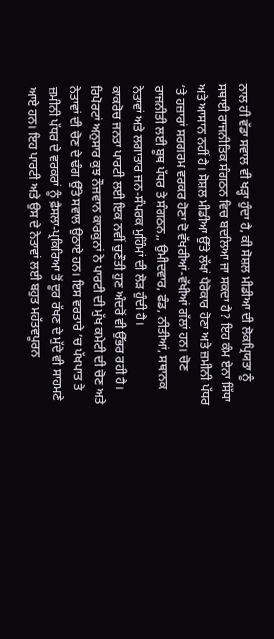ਨਾਲ ਹੀ ਵੱਡਾ ਸਵਾਲ ਵੀ ਖੜ੍ਹਾ ਹੁੰਦਾ ਹੈ, ਕੀ ਸੋਸ਼ਲ ਮੀਡੀਆ ਦੀ ਲੋਕਪ੍ਰਿਯਤਾ ਨੂੰ ਸਥਾਈ ਰਾਜਨੀਤਿਕ ਸੰਗਠਨ ਵਿਚ ਬਦਲਿਆ ਜਾ ਸਕਦਾ ਹੈ? ਇਹ ਕੰਮ ਏਨਾ ਸਿੱਧਾ ਅਤੇ ਆਸਾਨ ਨਹੀਂ ਹੈ। ਸੋਸ਼ਲ ਮੀਡੀਆ ਉੱਤੇ ਲੱਖਾਂ ਪੈਰੋਕਾਰ ਹੋਣਾ ਅਤੇ ਜ਼ਮੀਨੀ ਪੱਧਰ ’ਤੇ ਹਜ਼ਾਰਾਂ ਸਰਗਰਮ ਵਰਕਰ ਹੋਣਾ ਦੋ ਵੱਖਰੀਆਂ-ਵੱਖੀਆਂ ਗੱਲਾਂ ਹਨ। ਚੋਣ ਰਾਜਨੀਤੀ ਲਈ ਬੂਥ ਪੱਧਰ ਤੇ ਸੰਗਠਨ,, ਉਮੀਦਵਾਰ, ਫੰਡ, ਨੀਤੀਆਂ, ਸਥਾਨਕ ਨੇਤਾਵਾਂ ਅਤੇ ਲਗਾਤਾਰ ਜਨ-ਸੰਪਰਕ ਮੁਹਿੰਮਾਂ ਦੀ ਲੋੜ ਹੁੰਦੀ ਹੈ।
ਕਾਕਰੋਚ ਜਨਤਾ ਪਾਰਟੀ ਲਈ ਇਕ ਨਵੀਂ ਚੁਣੌਤੀ ਹੁਣ ਅੰਦਰੋਂ ਵੀ ਉੱਭਰ ਰਹੀ ਹੈ। ਰਿਪੋਰਟਾਂ ਅਨੁਸਾਰ ਕੁਝ ਨੌਜਵਾਨ ਕਾਰਕੁਨਾਂ ਨੇ ਪਾਰਟੀ ਦੀ ਮੁੱਖ ਕਮੇਟੀ ਦੀ ਚੋਣ ਅਤੇ ਨੇਤਾਵਾਂ ਦੀ ਚੋਣ ਦੇ ਢੰਗ ਉੱਤੇ ਸਵਾਲ ਉਠਾਏ ਹਨ। ਇਸ ਵਰਤਾਰੇ ’ਚ ਪੱਖਪਾਤ ਤੇ ਜ਼ਮੀਨੀ ਪੱਧਰ ਦੇ ਵਰਕਰਾਂ ਨੂੰ ਫ਼ੈਸਲਾ-ਪ੍ਰਕਿਰਿਆ ਤੋਂ ਦੂਰ ਰੱਖਣ ਦੇ ਮੁੱਦੇ ਵੀ ਸਾਹਮਣੇ ਆਏ ਹਨ। ਇਹ ਪਾਰਟੀ ਅਤੇ ਉਸ ਦੇ ਨੇਤਾਵਾਂ ਲਈ ਬਹੁਤ ਮਹੱਤਵਪੂਰਨ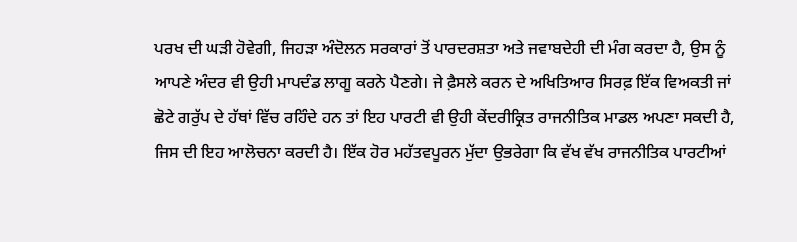ਪਰਖ ਦੀ ਘੜੀ ਹੋਵੇਗੀ, ਜਿਹੜਾ ਅੰਦੋਲਨ ਸਰਕਾਰਾਂ ਤੋਂ ਪਾਰਦਰਸ਼ਤਾ ਅਤੇ ਜਵਾਬਦੇਹੀ ਦੀ ਮੰਗ ਕਰਦਾ ਹੈ, ਉਸ ਨੂੰ ਆਪਣੇ ਅੰਦਰ ਵੀ ਉਹੀ ਮਾਪਦੰਡ ਲਾਗੂ ਕਰਨੇ ਪੈਣਗੇ। ਜੇ ਫ਼ੈਸਲੇ ਕਰਨ ਦੇ ਅਖਿਤਿਆਰ ਸਿਰਫ਼ ਇੱਕ ਵਿਅਕਤੀ ਜਾਂ ਛੋਟੇ ਗਰੁੱਪ ਦੇ ਹੱਥਾਂ ਵਿੱਚ ਰਹਿੰਦੇ ਹਨ ਤਾਂ ਇਹ ਪਾਰਟੀ ਵੀ ਉਹੀ ਕੇਂਦਰੀਕ੍ਰਿਤ ਰਾਜਨੀਤਿਕ ਮਾਡਲ ਅਪਣਾ ਸਕਦੀ ਹੈ, ਜਿਸ ਦੀ ਇਹ ਆਲੋਚਨਾ ਕਰਦੀ ਹੈ। ਇੱਕ ਹੋਰ ਮਹੱਤਵਪੂਰਨ ਮੁੱਦਾ ਉਭਰੇਗਾ ਕਿ ਵੱਖ ਵੱਖ ਰਾਜਨੀਤਿਕ ਪਾਰਟੀਆਂ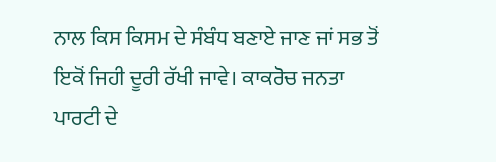ਨਾਲ ਕਿਸ ਕਿਸਮ ਦੇ ਸੰਬੰਧ ਬਣਾਏ ਜਾਣ ਜਾਂ ਸਭ ਤੋਂ ਇਕੋਂ ਜਿਹੀ ਦੂਰੀ ਰੱਖੀ ਜਾਵੇ। ਕਾਕਰੋਚ ਜਨਤਾ ਪਾਰਟੀ ਦੇ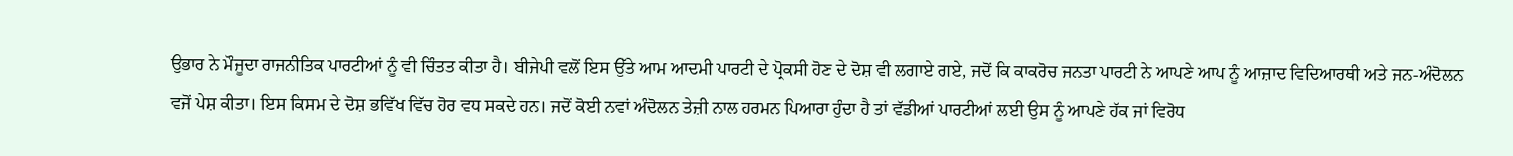ਉਭਾਰ ਨੇ ਮੌਜੂਦਾ ਰਾਜਨੀਤਿਕ ਪਾਰਟੀਆਂ ਨੂੰ ਵੀ ਚਿੰਤਤ ਕੀਤਾ ਹੈ। ਬੀਜੇਪੀ ਵਲੋਂ ਇਸ ਉੱਤੇ ਆਮ ਆਦਮੀ ਪਾਰਟੀ ਦੇ ਪ੍ਰੋਕਸੀ ਹੋਣ ਦੇ ਦੋਸ਼ ਵੀ ਲਗਾਏ ਗਏ, ਜਦੋਂ ਕਿ ਕਾਕਰੋਚ ਜਨਤਾ ਪਾਰਟੀ ਨੇ ਆਪਣੇ ਆਪ ਨੂੰ ਆਜ਼ਾਦ ਵਿਦਿਆਰਥੀ ਅਤੇ ਜਨ-ਅੰਦੋਲਨ ਵਜੋਂ ਪੇਸ਼ ਕੀਤਾ। ਇਸ ਕਿਸਮ ਦੇ ਦੋਸ਼ ਭਵਿੱਖ ਵਿੱਚ ਹੋਰ ਵਧ ਸਕਦੇ ਹਨ। ਜਦੋਂ ਕੋਈ ਨਵਾਂ ਅੰਦੋਲਨ ਤੇਜ਼ੀ ਨਾਲ ਹਰਮਨ ਪਿਆਰਾ ਹੁੰਦਾ ਹੈ ਤਾਂ ਵੱਡੀਆਂ ਪਾਰਟੀਆਂ ਲਈ ਉਸ ਨੂੰ ਆਪਣੇ ਹੱਕ ਜਾਂ ਵਿਰੋਧ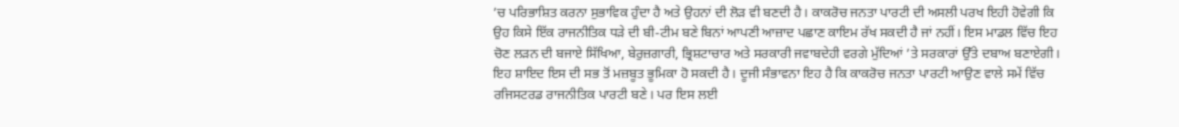’ਚ ਪਰਿਭਾਸ਼ਿਤ ਕਰਨਾ ਸੁਭਾਵਿਕ ਹੁੰਦਾ ਹੈ ਅਤੇ ਉਹਨਾਂ ਦੀ ਲੋੜ ਵੀ ਬਣਦੀ ਹੈ। ਕਾਕਰੋਚ ਜਨਤਾ ਪਾਰਟੀ ਦੀ ਅਸਲੀ ਪਰਖ ਇਹੀ ਹੋਵੇਗੀ ਕਿ ਉਹ ਕਿਸੇ ਇੱਕ ਰਾਜਨੀਤਿਕ ਧੜੇ ਦੀ ਬੀ-ਟੀਮ ਬਣੇ ਬਿਨਾਂ ਆਪਣੀ ਆਜ਼ਾਦ ਪਛਾਣ ਕਾਇਮ ਰੱਖ ਸਕਦੀ ਹੈ ਜਾਂ ਨਹੀਂ। ਇਸ ਮਾਡਲ ਵਿੱਚ ਇਹ ਚੋਣ ਲੜਨ ਦੀ ਬਜਾਏ ਸਿੱਖਿਆ, ਬੇਰੁਜ਼ਗਾਰੀ, ਭ੍ਰਿਸ਼ਟਾਚਾਰ ਅਤੇ ਸਰਕਾਰੀ ਜਵਾਬਦੇਹੀ ਵਰਗੇ ਮੁੱਦਿਆਂ ’ਤੇ ਸਰਕਾਰਾਂ ਉੱਤੇ ਦਬਾਅ ਬਣਾਏਗੀ। ਇਹ ਸ਼ਾਇਦ ਇਸ ਦੀ ਸਭ ਤੋਂ ਮਜ਼ਬੂਤ ਭੂਮਿਕਾ ਹੋ ਸਕਦੀ ਹੈ। ਦੂਜੀ ਸੰਭਾਵਨਾ ਇਹ ਹੈ ਕਿ ਕਾਕਰੋਚ ਜਨਤਾ ਪਾਰਟੀ ਆਉਣ ਵਾਲੇ ਸਮੇਂ ਵਿੱਚ ਰਜਿਸਟਰਡ ਰਾਜਨੀਤਿਕ ਪਾਰਟੀ ਬਣੇ। ਪਰ ਇਸ ਲਈ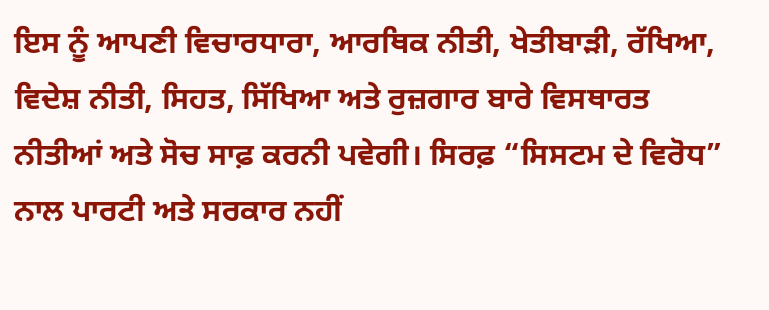ਇਸ ਨੂੰ ਆਪਣੀ ਵਿਚਾਰਧਾਰਾ, ਆਰਥਿਕ ਨੀਤੀ, ਖੇਤੀਬਾੜੀ, ਰੱਖਿਆ, ਵਿਦੇਸ਼ ਨੀਤੀ, ਸਿਹਤ, ਸਿੱਖਿਆ ਅਤੇ ਰੁਜ਼ਗਾਰ ਬਾਰੇ ਵਿਸਥਾਰਤ ਨੀਤੀਆਂ ਅਤੇ ਸੋਚ ਸਾਫ਼ ਕਰਨੀ ਪਵੇਗੀ। ਸਿਰਫ਼ “ਸਿਸਟਮ ਦੇ ਵਿਰੋਧ” ਨਾਲ ਪਾਰਟੀ ਅਤੇ ਸਰਕਾਰ ਨਹੀਂ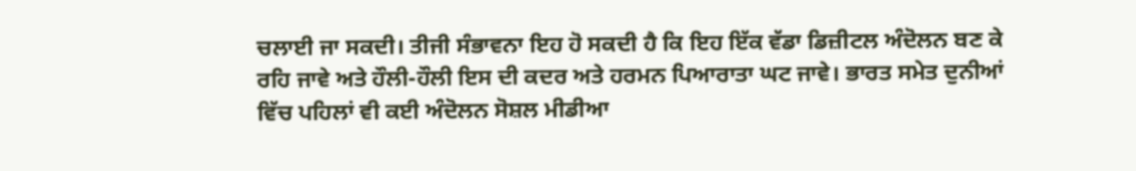ਚਲਾਈ ਜਾ ਸਕਦੀ। ਤੀਜੀ ਸੰਭਾਵਨਾ ਇਹ ਹੋ ਸਕਦੀ ਹੈ ਕਿ ਇਹ ਇੱਕ ਵੱਡਾ ਡਿਜ਼ੀਟਲ ਅੰਦੋਲਨ ਬਣ ਕੇ ਰਹਿ ਜਾਵੇ ਅਤੇ ਹੌਲੀ-ਹੌਲੀ ਇਸ ਦੀ ਕਦਰ ਅਤੇ ਹਰਮਨ ਪਿਆਰਾਤਾ ਘਟ ਜਾਵੇ। ਭਾਰਤ ਸਮੇਤ ਦੁਨੀਆਂ ਵਿੱਚ ਪਹਿਲਾਂ ਵੀ ਕਈ ਅੰਦੋਲਨ ਸੋਸ਼ਲ ਮੀਡੀਆ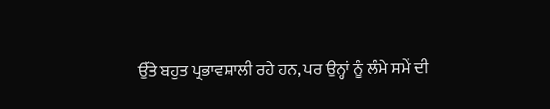ਉੱਤੇ ਬਹੁਤ ਪ੍ਰਭਾਵਸ਼ਾਲੀ ਰਹੇ ਹਨ, ਪਰ ਉਨ੍ਹਾਂ ਨੂੰ ਲੰਮੇ ਸਮੇਂ ਦੀ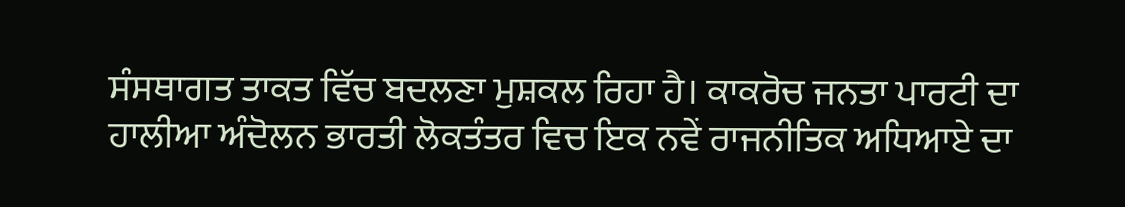ਸੰਸਥਾਗਤ ਤਾਕਤ ਵਿੱਚ ਬਦਲਣਾ ਮੁਸ਼ਕਲ ਰਿਹਾ ਹੈ। ਕਾਕਰੋਚ ਜਨਤਾ ਪਾਰਟੀ ਦਾ ਹਾਲੀਆ ਅੰਦੋਲਨ ਭਾਰਤੀ ਲੋਕਤੰਤਰ ਵਿਚ ਇਕ ਨਵੇਂ ਰਾਜਨੀਤਿਕ ਅਧਿਆਏ ਦਾ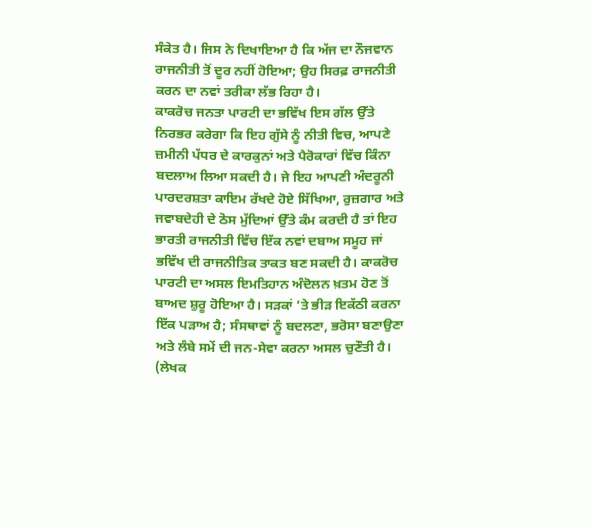ਸੰਕੇਤ ਹੈ। ਜਿਸ ਨੇ ਦਿਖਾਇਆ ਹੈ ਕਿ ਅੱਜ ਦਾ ਨੌਜਵਾਨ ਰਾਜਨੀਤੀ ਤੋਂ ਦੂਰ ਨਹੀਂ ਹੋਇਆ; ਉਹ ਸਿਰਫ਼ ਰਾਜਨੀਤੀ ਕਰਨ ਦਾ ਨਵਾਂ ਤਰੀਕਾ ਲੱਭ ਰਿਹਾ ਹੈ।
ਕਾਕਰੋਚ ਜਨਤਾ ਪਾਰਟੀ ਦਾ ਭਵਿੱਖ ਇਸ ਗੱਲ ਉੱਤੇ ਨਿਰਭਰ ਕਰੇਗਾ ਕਿ ਇਹ ਗੁੱਸੇ ਨੂੰ ਨੀਤੀ ਵਿਚ, ਆਪਣੇ ਜ਼ਮੀਨੀ ਪੱਧਰ ਦੇ ਕਾਰਕੁਨਾਂ ਅਤੇ ਪੈਰੋਕਾਰਾਂ ਵਿੱਚ ਕਿੰਨਾ ਬਦਲਾਅ ਲਿਆ ਸਕਦੀ ਹੈ। ਜੇ ਇਹ ਆਪਣੀ ਅੰਦਰੂਨੀ ਪਾਰਦਰਸ਼ਤਾ ਕਾਇਮ ਰੱਖਦੇ ਹੋਏ ਸਿੱਖਿਆ, ਰੁਜ਼ਗਾਰ ਅਤੇ ਜਵਾਬਦੇਹੀ ਦੇ ਠੋਸ ਮੁੱਦਿਆਂ ਉੱਤੇ ਕੰਮ ਕਰਦੀ ਹੈ ਤਾਂ ਇਹ ਭਾਰਤੀ ਰਾਜਨੀਤੀ ਵਿੱਚ ਇੱਕ ਨਵਾਂ ਦਬਾਅ ਸਮੂਹ ਜਾਂ ਭਵਿੱਖ ਦੀ ਰਾਜਨੀਤਿਕ ਤਾਕਤ ਬਣ ਸਕਦੀ ਹੈ। ਕਾਕਰੋਚ ਪਾਰਟੀ ਦਾ ਅਸਲ ਇਮਤਿਹਾਨ ਅੰਦੋਲਨ ਖ਼ਤਮ ਹੋਣ ਤੋਂ ਬਾਅਦ ਸ਼ੁਰੂ ਹੋਇਆ ਹੈ। ਸੜਕਾਂ ’ਤੇ ਭੀੜ ਇਕੱਠੀ ਕਰਨਾ ਇੱਕ ਪੜਾਅ ਹੈ; ਸੰਸਥਾਵਾਂ ਨੂੰ ਬਦਲਣਾ, ਭਰੋਸਾ ਬਣਾਉਣਾ ਅਤੇ ਲੰਬੇ ਸਮੇਂ ਦੀ ਜਨ-ਸੇਵਾ ਕਰਨਾ ਅਸਲ ਚੁਣੌਤੀ ਹੈ।
(ਲੇਖਕ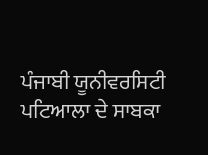ਪੰਜਾਬੀ ਯੂਨੀਵਰਸਿਟੀ ਪਟਿਆਲਾ ਦੇ ਸਾਬਕਾ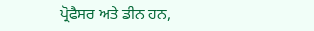ਪ੍ਰੋਫੈਸਰ ਅਤੇ ਡੀਨ ਹਨ,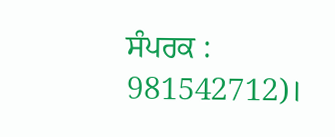ਸੰਪਰਕ : 981542712)।